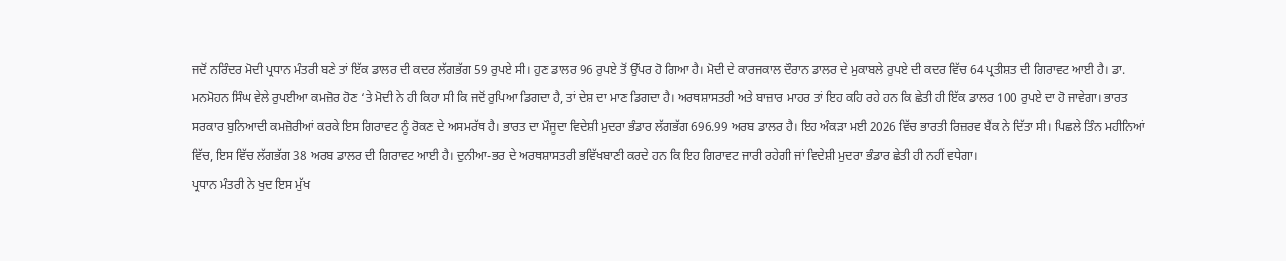ਜਦੋਂ ਨਰਿੰਦਰ ਮੋਦੀ ਪ੍ਰਧਾਨ ਮੰਤਰੀ ਬਣੇ ਤਾਂ ਇੱਕ ਡਾਲਰ ਦੀ ਕਦਰ ਲੱਗਭੱਗ 59 ਰੁਪਏ ਸੀ। ਹੁਣ ਡਾਲਰ 96 ਰੁਪਏ ਤੋਂ ਉੱਪਰ ਹੋ ਗਿਆ ਹੈ। ਮੋਦੀ ਦੇ ਕਾਰਜਕਾਲ ਦੌਰਾਨ ਡਾਲਰ ਦੇ ਮੁਕਾਬਲੇ ਰੁਪਏ ਦੀ ਕਦਰ ਵਿੱਚ 64 ਪ੍ਰਤੀਸ਼ਤ ਦੀ ਗਿਰਾਵਟ ਆਈ ਹੈ। ਡਾ. ਮਨਮੋਹਨ ਸਿੰਘ ਵੇਲੇ ਰੁਪਈਆ ਕਮਜ਼ੋਰ ਹੋਣ ‘ਤੇ ਮੋਦੀ ਨੇ ਹੀ ਕਿਹਾ ਸੀ ਕਿ ਜਦੋਂ ਰੁਪਿਆ ਡਿਗਦਾ ਹੈ, ਤਾਂ ਦੇਸ਼ ਦਾ ਮਾਣ ਡਿਗਦਾ ਹੈ। ਅਰਥਸ਼ਾਸਤਰੀ ਅਤੇ ਬਾਜ਼ਾਰ ਮਾਹਰ ਤਾਂ ਇਹ ਕਹਿ ਰਹੇ ਹਨ ਕਿ ਛੇਤੀ ਹੀ ਇੱਕ ਡਾਲਰ 100 ਰੁਪਏ ਦਾ ਹੋ ਜਾਵੇਗਾ। ਭਾਰਤ ਸਰਕਾਰ ਬੁਨਿਆਦੀ ਕਮਜ਼ੋਰੀਆਂ ਕਰਕੇ ਇਸ ਗਿਰਾਵਟ ਨੂੰ ਰੋਕਣ ਦੇ ਅਸਮਰੱਥ ਹੈ। ਭਾਰਤ ਦਾ ਮੌਜੂਦਾ ਵਿਦੇਸ਼ੀ ਮੁਦਰਾ ਭੰਡਾਰ ਲੱਗਭੱਗ 696.99 ਅਰਬ ਡਾਲਰ ਹੈ। ਇਹ ਅੰਕੜਾ ਮਈ 2026 ਵਿੱਚ ਭਾਰਤੀ ਰਿਜ਼ਰਵ ਬੈਂਕ ਨੇ ਦਿੱਤਾ ਸੀ। ਪਿਛਲੇ ਤਿੰਨ ਮਹੀਨਿਆਂ ਵਿੱਚ, ਇਸ ਵਿੱਚ ਲੱਗਭੱਗ 38 ਅਰਬ ਡਾਲਰ ਦੀ ਗਿਰਾਵਟ ਆਈ ਹੈ। ਦੁਨੀਆ-ਭਰ ਦੇ ਅਰਥਸ਼ਾਸਤਰੀ ਭਵਿੱਖਬਾਣੀ ਕਰਦੇ ਹਨ ਕਿ ਇਹ ਗਿਰਾਵਟ ਜਾਰੀ ਰਹੇਗੀ ਜਾਂ ਵਿਦੇਸ਼ੀ ਮੁਦਰਾ ਭੰਡਾਰ ਛੇਤੀ ਹੀ ਨਹੀਂ ਵਧੇਗਾ।
ਪ੍ਰਧਾਨ ਮੰਤਰੀ ਨੇ ਖੁਦ ਇਸ ਮੁੱਖ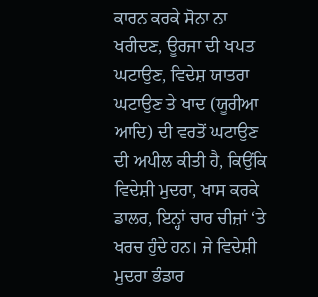ਕਾਰਨ ਕਰਕੇ ਸੋਨਾ ਨਾ ਖਰੀਦਣ, ਊਰਜਾ ਦੀ ਖਪਤ ਘਟਾਉਣ, ਵਿਦੇਸ਼ ਯਾਤਰਾ ਘਟਾਉਣ ਤੇ ਖਾਦ (ਯੂਰੀਆ ਆਦਿ) ਦੀ ਵਰਤੋਂ ਘਟਾਉਣ ਦੀ ਅਪੀਲ ਕੀਤੀ ਹੈ, ਕਿਉਂਕਿ ਵਿਦੇਸ਼ੀ ਮੁਦਰਾ, ਖਾਸ ਕਰਕੇ ਡਾਲਰ, ਇਨ੍ਹਾਂ ਚਾਰ ਚੀਜ਼ਾਂ ‘ਤੇ ਖਰਚ ਹੁੰਦੇ ਹਨ। ਜੇ ਵਿਦੇਸ਼ੀ ਮੁਦਰਾ ਭੰਡਾਰ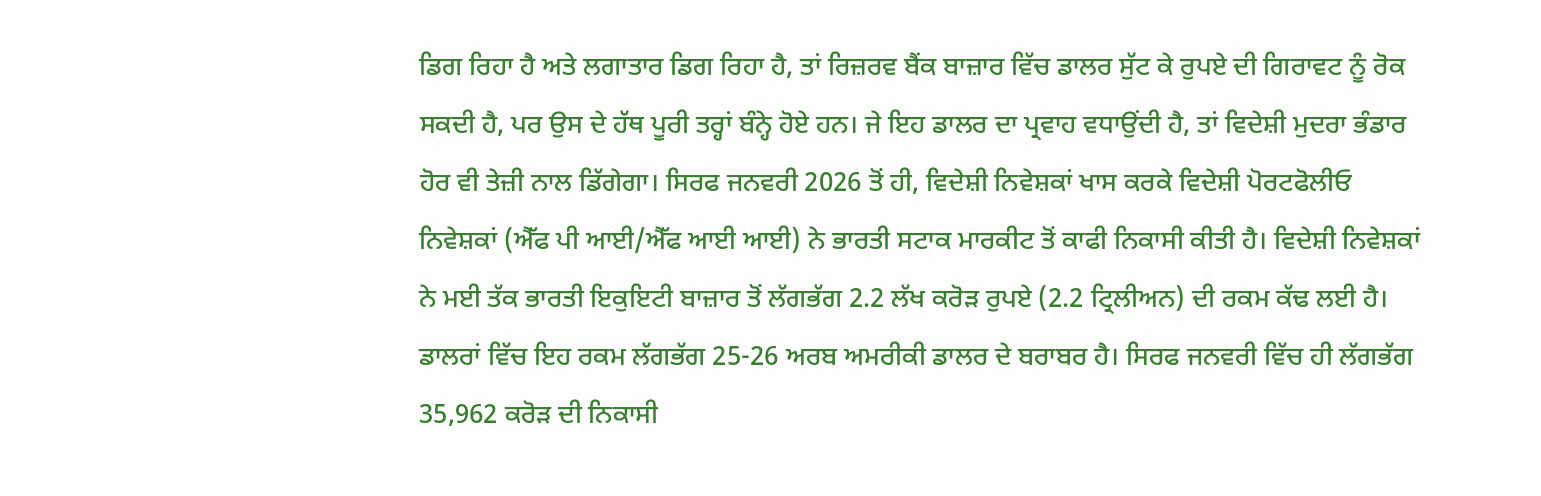ਡਿਗ ਰਿਹਾ ਹੈ ਅਤੇ ਲਗਾਤਾਰ ਡਿਗ ਰਿਹਾ ਹੈ, ਤਾਂ ਰਿਜ਼ਰਵ ਬੈਂਕ ਬਾਜ਼ਾਰ ਵਿੱਚ ਡਾਲਰ ਸੁੱਟ ਕੇ ਰੁਪਏ ਦੀ ਗਿਰਾਵਟ ਨੂੰ ਰੋਕ ਸਕਦੀ ਹੈ, ਪਰ ਉਸ ਦੇ ਹੱਥ ਪੂਰੀ ਤਰ੍ਹਾਂ ਬੰਨ੍ਹੇ ਹੋਏ ਹਨ। ਜੇ ਇਹ ਡਾਲਰ ਦਾ ਪ੍ਰਵਾਹ ਵਧਾਉਂਦੀ ਹੈ, ਤਾਂ ਵਿਦੇਸ਼ੀ ਮੁਦਰਾ ਭੰਡਾਰ ਹੋਰ ਵੀ ਤੇਜ਼ੀ ਨਾਲ ਡਿੱਗੇਗਾ। ਸਿਰਫ ਜਨਵਰੀ 2026 ਤੋਂ ਹੀ, ਵਿਦੇਸ਼ੀ ਨਿਵੇਸ਼ਕਾਂ ਖਾਸ ਕਰਕੇ ਵਿਦੇਸ਼ੀ ਪੋਰਟਫੋਲੀਓ ਨਿਵੇਸ਼ਕਾਂ (ਐੱਫ ਪੀ ਆਈ/ਐੱਫ ਆਈ ਆਈ) ਨੇ ਭਾਰਤੀ ਸਟਾਕ ਮਾਰਕੀਟ ਤੋਂ ਕਾਫੀ ਨਿਕਾਸੀ ਕੀਤੀ ਹੈ। ਵਿਦੇਸ਼ੀ ਨਿਵੇਸ਼ਕਾਂ ਨੇ ਮਈ ਤੱਕ ਭਾਰਤੀ ਇਕੁਇਟੀ ਬਾਜ਼ਾਰ ਤੋਂ ਲੱਗਭੱਗ 2.2 ਲੱਖ ਕਰੋੜ ਰੁਪਏ (2.2 ਟ੍ਰਿਲੀਅਨ) ਦੀ ਰਕਮ ਕੱਢ ਲਈ ਹੈ। ਡਾਲਰਾਂ ਵਿੱਚ ਇਹ ਰਕਮ ਲੱਗਭੱਗ 25-26 ਅਰਬ ਅਮਰੀਕੀ ਡਾਲਰ ਦੇ ਬਰਾਬਰ ਹੈ। ਸਿਰਫ ਜਨਵਰੀ ਵਿੱਚ ਹੀ ਲੱਗਭੱਗ 35,962 ਕਰੋੜ ਦੀ ਨਿਕਾਸੀ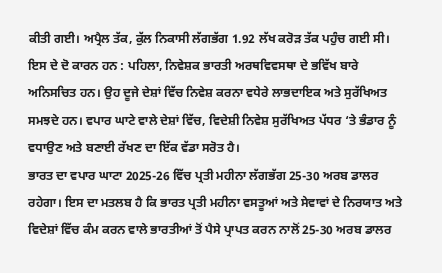ਕੀਤੀ ਗਈ। ਅਪ੍ਰੈਲ ਤੱਕ, ਕੁੱਲ ਨਿਕਾਸੀ ਲੱਗਭੱਗ 1.92 ਲੱਖ ਕਰੋੜ ਤੱਕ ਪਹੁੰਚ ਗਈ ਸੀ। ਇਸ ਦੇ ਦੋ ਕਾਰਨ ਹਨ : ਪਹਿਲਾ, ਨਿਵੇਸ਼ਕ ਭਾਰਤੀ ਅਰਥਵਿਵਸਥਾ ਦੇ ਭਵਿੱਖ ਬਾਰੇ ਅਨਿਸਚਿਤ ਹਨ। ਉਹ ਦੂਜੇ ਦੇਸ਼ਾਂ ਵਿੱਚ ਨਿਵੇਸ਼ ਕਰਨਾ ਵਧੇਰੇ ਲਾਭਦਾਇਕ ਅਤੇ ਸੁਰੱਖਿਅਤ ਸਮਝਦੇ ਹਨ। ਵਪਾਰ ਘਾਟੇ ਵਾਲੇ ਦੇਸ਼ਾਂ ਵਿੱਚ, ਵਿਦੇਸ਼ੀ ਨਿਵੇਸ਼ ਸੁਰੱਖਿਅਤ ਪੱਧਰ ‘ਤੇ ਭੰਡਾਰ ਨੂੰ ਵਧਾਉਣ ਅਤੇ ਬਣਾਈ ਰੱਖਣ ਦਾ ਇੱਕ ਵੱਡਾ ਸਰੋਤ ਹੈ।
ਭਾਰਤ ਦਾ ਵਪਾਰ ਘਾਟਾ 2025-26 ਵਿੱਚ ਪ੍ਰਤੀ ਮਹੀਨਾ ਲੱਗਭੱਗ 25-30 ਅਰਬ ਡਾਲਰ ਰਹੇਗਾ। ਇਸ ਦਾ ਮਤਲਬ ਹੈ ਕਿ ਭਾਰਤ ਪ੍ਰਤੀ ਮਹੀਨਾ ਵਸਤੂਆਂ ਅਤੇ ਸੇਵਾਵਾਂ ਦੇ ਨਿਰਯਾਤ ਅਤੇ ਵਿਦੇਸ਼ਾਂ ਵਿੱਚ ਕੰਮ ਕਰਨ ਵਾਲੇ ਭਾਰਤੀਆਂ ਤੋਂ ਪੈਸੇ ਪ੍ਰਾਪਤ ਕਰਨ ਨਾਲੋਂ 25-30 ਅਰਬ ਡਾਲਰ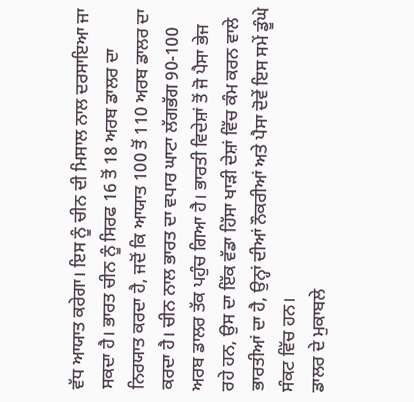ਵੱਧ ਆਯਾਤ ਕਰੇਗਾ। ਇਸ ਨੂੰ ਚੀਨ ਦੀ ਮਿਸਾਲ ਨਾਲ ਦਰਸਾਇਆ ਜਾ ਸਕਦਾ ਹੈ। ਭਾਰਤ ਚੀਨ ਨੂੰ ਸਿਰਫ 16 ਤੋਂ 18 ਅਰਬ ਡਾਲਰ ਦਾ ਨਿਰਯਾਤ ਕਰਦਾ ਹੈ, ਜਦੋਂ ਕਿ ਆਯਾਤ 100 ਤੋਂ 110 ਅਰਬ ਡਾਲਰ ਦਾ ਕਰਦਾ ਹੈ। ਚੀਨ ਨਾਲ ਭਾਰਤ ਦਾ ਵਪਾਰ ਘਾਟਾ ਲੱਗਭੱਗ 90-100 ਅਰਬ ਡਾਲਰ ਤੱਕ ਪਹੁੰਚ ਗਿਆ ਹੈ। ਭਾਰਤੀ ਵਿਦੇਸ਼ਾਂ ਤੋਂ ਜੋ ਪੈਸਾ ਭੇਜ ਰਹੇ ਹਨ, ਉਸ ਦਾ ਇੱਕ ਵੱਡਾ ਹਿੱਸਾ ਖਾੜੀ ਦੇਸ਼ਾਂ ਵਿੱਚ ਕੰਮ ਕਰਨ ਵਾਲੇ ਭਾਰਤੀਆਂ ਦਾ ਹੈ, ਉਨ੍ਹਾਂ ਦੀਆਂ ਨੌਕਰੀਆਂ ਅਤੇ ਪੈਸਾ ਦੋਵੇਂ ਇਸ ਸਮੇਂ ਡੂੰਘੇ ਸੰਕਟ ਵਿੱਚ ਹਨ।
ਡਾਲਰ ਦੇ ਮੁਕਾਬਲੇ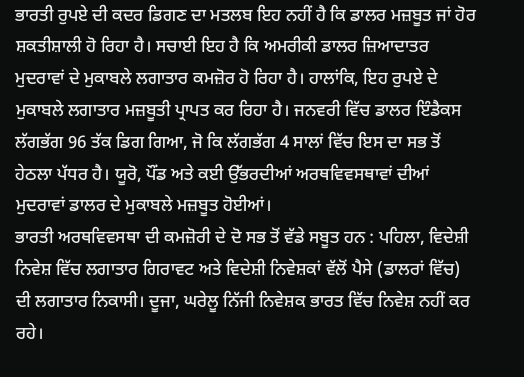ਭਾਰਤੀ ਰੁਪਏ ਦੀ ਕਦਰ ਡਿਗਣ ਦਾ ਮਤਲਬ ਇਹ ਨਹੀਂ ਹੈ ਕਿ ਡਾਲਰ ਮਜ਼ਬੂਤ ਜਾਂ ਹੋਰ ਸ਼ਕਤੀਸ਼ਾਲੀ ਹੋ ਰਿਹਾ ਹੈ। ਸਚਾਈ ਇਹ ਹੈ ਕਿ ਅਮਰੀਕੀ ਡਾਲਰ ਜ਼ਿਆਦਾਤਰ ਮੁਦਰਾਵਾਂ ਦੇ ਮੁਕਾਬਲੇ ਲਗਾਤਾਰ ਕਮਜ਼ੋਰ ਹੋ ਰਿਹਾ ਹੈ। ਹਾਲਾਂਕਿ, ਇਹ ਰੁਪਏ ਦੇ ਮੁਕਾਬਲੇ ਲਗਾਤਾਰ ਮਜ਼ਬੂਤੀ ਪ੍ਰਾਪਤ ਕਰ ਰਿਹਾ ਹੈ। ਜਨਵਰੀ ਵਿੱਚ ਡਾਲਰ ਇੰਡੈਕਸ ਲੱਗਭੱਗ 96 ਤੱਕ ਡਿਗ ਗਿਆ, ਜੋ ਕਿ ਲੱਗਭੱਗ 4 ਸਾਲਾਂ ਵਿੱਚ ਇਸ ਦਾ ਸਭ ਤੋਂ ਹੇਠਲਾ ਪੱਧਰ ਹੈ। ਯੂਰੋ, ਪੌਂਡ ਅਤੇ ਕਈ ਉੱਭਰਦੀਆਂ ਅਰਥਵਿਵਸਥਾਵਾਂ ਦੀਆਂ ਮੁਦਰਾਵਾਂ ਡਾਲਰ ਦੇ ਮੁਕਾਬਲੇ ਮਜ਼ਬੂਤ ਹੋਈਆਂ।
ਭਾਰਤੀ ਅਰਥਵਿਵਸਥਾ ਦੀ ਕਮਜ਼ੋਰੀ ਦੇ ਦੋ ਸਭ ਤੋਂ ਵੱਡੇ ਸਬੂਤ ਹਨ : ਪਹਿਲਾ, ਵਿਦੇਸ਼ੀ ਨਿਵੇਸ਼ ਵਿੱਚ ਲਗਾਤਾਰ ਗਿਰਾਵਟ ਅਤੇ ਵਿਦੇਸ਼ੀ ਨਿਵੇਸ਼ਕਾਂ ਵੱਲੋਂ ਪੈਸੇ (ਡਾਲਰਾਂ ਵਿੱਚ) ਦੀ ਲਗਾਤਾਰ ਨਿਕਾਸੀ। ਦੂਜਾ, ਘਰੇਲੂ ਨਿੱਜੀ ਨਿਵੇਸ਼ਕ ਭਾਰਤ ਵਿੱਚ ਨਿਵੇਸ਼ ਨਹੀਂ ਕਰ ਰਹੇ।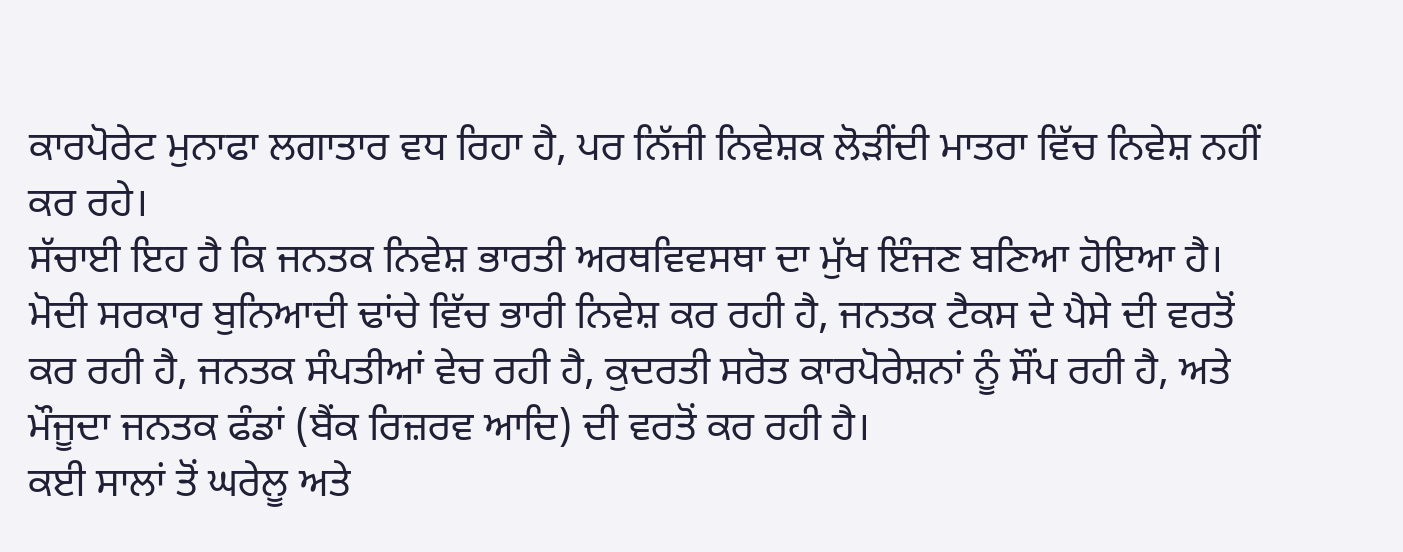ਕਾਰਪੋਰੇਟ ਮੁਨਾਫਾ ਲਗਾਤਾਰ ਵਧ ਰਿਹਾ ਹੈ, ਪਰ ਨਿੱਜੀ ਨਿਵੇਸ਼ਕ ਲੋੜੀਂਦੀ ਮਾਤਰਾ ਵਿੱਚ ਨਿਵੇਸ਼ ਨਹੀਂ ਕਰ ਰਹੇ।
ਸੱਚਾਈ ਇਹ ਹੈ ਕਿ ਜਨਤਕ ਨਿਵੇਸ਼ ਭਾਰਤੀ ਅਰਥਵਿਵਸਥਾ ਦਾ ਮੁੱਖ ਇੰਜਣ ਬਣਿਆ ਹੋਇਆ ਹੈ। ਮੋਦੀ ਸਰਕਾਰ ਬੁਨਿਆਦੀ ਢਾਂਚੇ ਵਿੱਚ ਭਾਰੀ ਨਿਵੇਸ਼ ਕਰ ਰਹੀ ਹੈ, ਜਨਤਕ ਟੈਕਸ ਦੇ ਪੈਸੇ ਦੀ ਵਰਤੋਂ ਕਰ ਰਹੀ ਹੈ, ਜਨਤਕ ਸੰਪਤੀਆਂ ਵੇਚ ਰਹੀ ਹੈ, ਕੁਦਰਤੀ ਸਰੋਤ ਕਾਰਪੋਰੇਸ਼ਨਾਂ ਨੂੰ ਸੌਂਪ ਰਹੀ ਹੈ, ਅਤੇ ਮੌਜੂਦਾ ਜਨਤਕ ਫੰਡਾਂ (ਬੈਂਕ ਰਿਜ਼ਰਵ ਆਦਿ) ਦੀ ਵਰਤੋਂ ਕਰ ਰਹੀ ਹੈ।
ਕਈ ਸਾਲਾਂ ਤੋਂ ਘਰੇਲੂ ਅਤੇ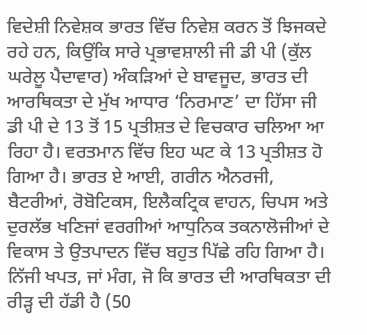ਵਿਦੇਸ਼ੀ ਨਿਵੇਸ਼ਕ ਭਾਰਤ ਵਿੱਚ ਨਿਵੇਸ਼ ਕਰਨ ਤੋਂ ਝਿਜਕਦੇ ਰਹੇ ਹਨ, ਕਿਉਂਕਿ ਸਾਰੇ ਪ੍ਰਭਾਵਸ਼ਾਲੀ ਜੀ ਡੀ ਪੀ (ਕੁੱਲ ਘਰੇਲੂ ਪੈਦਾਵਾਰ) ਅੰਕੜਿਆਂ ਦੇ ਬਾਵਜੂਦ, ਭਾਰਤ ਦੀ ਆਰਥਿਕਤਾ ਦੇ ਮੁੱਖ ਆਧਾਰ ‘ਨਿਰਮਾਣ’ ਦਾ ਹਿੱਸਾ ਜੀ ਡੀ ਪੀ ਦੇ 13 ਤੋਂ 15 ਪ੍ਰਤੀਸ਼ਤ ਦੇ ਵਿਚਕਾਰ ਚਲਿਆ ਆ ਰਿਹਾ ਹੈ। ਵਰਤਮਾਨ ਵਿੱਚ ਇਹ ਘਟ ਕੇ 13 ਪ੍ਰਤੀਸ਼ਤ ਹੋ ਗਿਆ ਹੈ। ਭਾਰਤ ਏ ਆਈ, ਗਰੀਨ ਐਨਰਜੀ, ਬੈਟਰੀਆਂ, ਰੋਬੋਟਿਕਸ, ਇਲੈਕਟ੍ਰਿਕ ਵਾਹਨ, ਚਿਪਸ ਅਤੇ ਦੁਰਲੱਭ ਖਣਿਜਾਂ ਵਰਗੀਆਂ ਆਧੁਨਿਕ ਤਕਨਾਲੋਜੀਆਂ ਦੇ ਵਿਕਾਸ ਤੇ ਉਤਪਾਦਨ ਵਿੱਚ ਬਹੁਤ ਪਿੱਛੇ ਰਹਿ ਗਿਆ ਹੈ। ਨਿੱਜੀ ਖਪਤ, ਜਾਂ ਮੰਗ, ਜੋ ਕਿ ਭਾਰਤ ਦੀ ਆਰਥਿਕਤਾ ਦੀ ਰੀੜ੍ਹ ਦੀ ਹੱਡੀ ਹੈ (50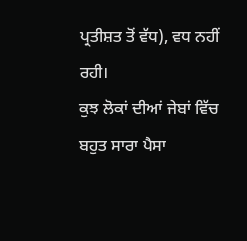ਪ੍ਰਤੀਸ਼ਤ ਤੋਂ ਵੱਧ), ਵਧ ਨਹੀਂ ਰਹੀ।
ਕੁਝ ਲੋਕਾਂ ਦੀਆਂ ਜੇਬਾਂ ਵਿੱਚ ਬਹੁਤ ਸਾਰਾ ਪੈਸਾ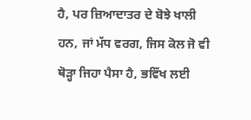ਹੈ, ਪਰ ਜ਼ਿਆਦਾਤਰ ਦੇ ਬੋਝੇ ਖਾਲੀ ਹਨ, ਜਾਂ ਮੱਧ ਵਰਗ, ਜਿਸ ਕੋਲ ਜੋ ਵੀ ਥੋੜ੍ਹਾ ਜਿਹਾ ਪੈਸਾ ਹੈ, ਭਵਿੱਖ ਲਈ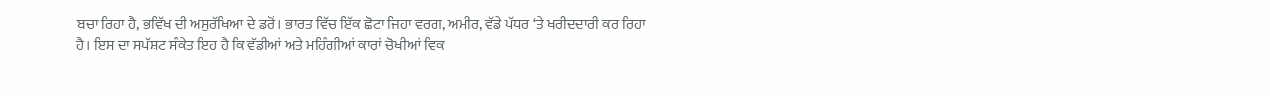ਬਚਾ ਰਿਹਾ ਹੈ, ਭਵਿੱਖ ਦੀ ਅਸੁਰੱਖਿਆ ਦੇ ਡਰੋਂ। ਭਾਰਤ ਵਿੱਚ ਇੱਕ ਛੋਟਾ ਜਿਹਾ ਵਰਗ, ਅਮੀਰ, ਵੱਡੇ ਪੱਧਰ ‘ਤੇ ਖਰੀਦਦਾਰੀ ਕਰ ਰਿਹਾ ਹੈ। ਇਸ ਦਾ ਸਪੱਸ਼ਟ ਸੰਕੇਤ ਇਹ ਹੈ ਕਿ ਵੱਡੀਆਂ ਅਤੇ ਮਹਿੰਗੀਆਂ ਕਾਰਾਂ ਚੋਖੀਆਂ ਵਿਕ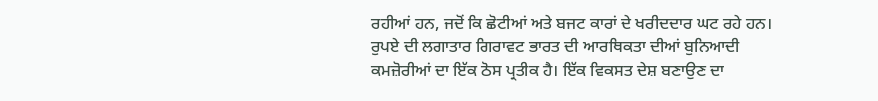ਰਹੀਆਂ ਹਨ, ਜਦੋਂ ਕਿ ਛੋਟੀਆਂ ਅਤੇ ਬਜਟ ਕਾਰਾਂ ਦੇ ਖਰੀਦਦਾਰ ਘਟ ਰਹੇ ਹਨ। ਰੁਪਏ ਦੀ ਲਗਾਤਾਰ ਗਿਰਾਵਟ ਭਾਰਤ ਦੀ ਆਰਥਿਕਤਾ ਦੀਆਂ ਬੁਨਿਆਦੀ ਕਮਜ਼ੋਰੀਆਂ ਦਾ ਇੱਕ ਠੋਸ ਪ੍ਰਤੀਕ ਹੈ। ਇੱਕ ਵਿਕਸਤ ਦੇਸ਼ ਬਣਾਉਣ ਦਾ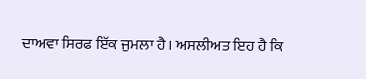ਦਾਅਵਾ ਸਿਰਫ ਇੱਕ ਜੁਮਲਾ ਹੈ। ਅਸਲੀਅਤ ਇਹ ਹੈ ਕਿ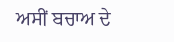ਅਸੀਂ ਬਚਾਅ ਦੇ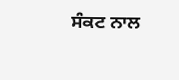ਸੰਕਟ ਨਾਲ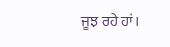ਜੂਝ ਰਹੇ ਹਾਂ।